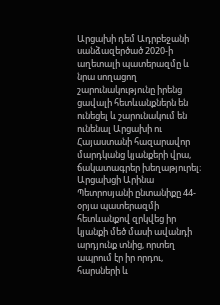Արցախի դեմ Ադրբեջանի սանձազերծած 2020-ի աղետալի պատերազմը և նրա սողացող շարունակությունը իրենց ցավալի հետևանքներն են ունեցել և շարունակում են ունենալ Արցախի ու Հայաստանի հազարավոր մարդկանց կյանքերի վրա, ճակատագրեր խեղաթյուրել։
Արցախցի Արինա Պետրոսյանի ընտանիքը 44-օրյա պատերազմի հետևանքով զրկվեց իր կյանքի մեծ մասի ավանդի արդյունք տնից, որտեղ ապրում էր իր որդու, հարսների և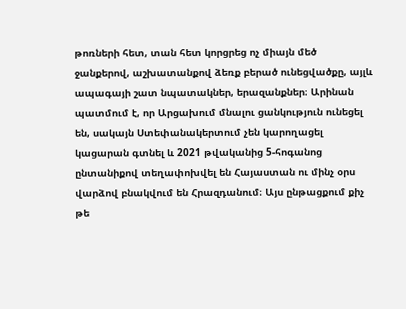թոռների հետ, տան հետ կորցրեց ոչ միայն մեծ ջանքերով, աշխատանքով ձեռք բերած ունեցվածքը, այլև ապագայի շատ նպատակներ, երազանքներ։ Արինան պատմում է, որ Արցախում մնալու ցանկություն ունեցել են, սակայն Ստեփանակերտում չեն կարողացել կացարան գտնել և 2021 թվականից 5-հոգանոց ընտանիքով տեղափոխվել են Հայաստան ու մինչ օրս վարձով բնակվում են Հրազդանում։ Այս ընթացքում քիչ թե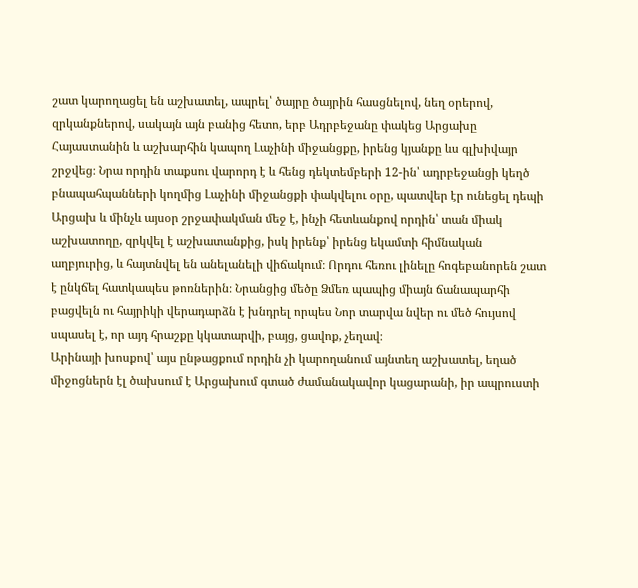շատ կարողացել են աշխատել, ապրել՝ ծայրը ծայրին հասցնելով, նեղ օրերով, զրկանքներով, սակայն այն բանից հետո, երբ Ադրբեջանը փակեց Արցախը Հայաստանին և աշխարհին կապող Լաչինի միջանցքը, իրենց կյանքը ևս գլխիվայր շրջվեց։ Նրա որդին տաքսու վարորդ է և հենց դեկտեմբերի 12-ին՝ ադրբեջանցի կեղծ բնապահպանների կողմից Լաչինի միջանցքի փակվելու օրը, պատվեր էր ունեցել դեպի Արցախ և մինչև այսօր շրջափակման մեջ է, ինչի հետևանքով որդին՝ տան միակ աշխատողը, զրկվել է աշխատանքից, իսկ իրենք՝ իրենց եկամտի հիմնական աղբյուրից, և հայտնվել են անելանելի վիճակում։ Որդու հեռու լինելը հոգեբանորեն շատ է ընկճել հատկապես թոռներին։ Նրանցից մեծը Ձմեռ պապից միայն ճանապարհի բացվելն ու հայրիկի վերադարձն է խնդրել որպես Նոր տարվա նվեր ու մեծ հույսով սպասել է, որ այդ հրաշքը կկատարվի, բայց, ցավոք, չեղավ։
Արինայի խոսքով՝ այս ընթացքում որդին չի կարողանում այնտեղ աշխատել, եղած միջոցներն էլ ծախսում է Արցախում գտած ժամանակավոր կացարանի, իր ապրուստի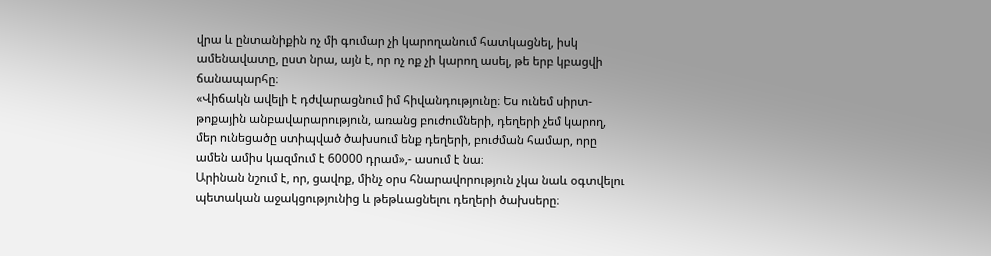վրա և ընտանիքին ոչ մի գումար չի կարողանում հատկացնել, իսկ ամենավատը, ըստ նրա, այն է, որ ոչ ոք չի կարող ասել, թե երբ կբացվի ճանապարհը։
«Վիճակն ավելի է դժվարացնում իմ հիվանդությունը։ Ես ունեմ սիրտ-թոքային անբավարարություն, առանց բուժումների, դեղերի չեմ կարող, մեր ունեցածը ստիպված ծախսում ենք դեղերի, բուժման համար, որը ամեն ամիս կազմում է 60000 դրամ»,- ասում է նա։
Արինան նշում է, որ, ցավոք, մինչ օրս հնարավորություն չկա նաև օգտվելու պետական աջակցությունից և թեթևացնելու դեղերի ծախսերը։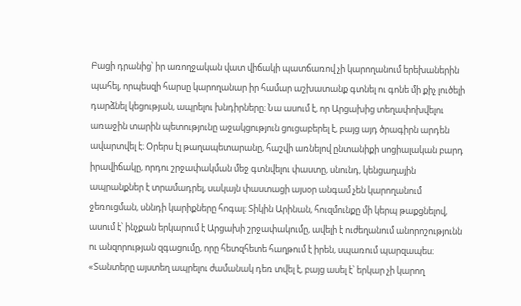Բացի դրանից՝ իր առողջական վատ վիճակի պատճառով չի կարողանում երեխաներին պահել, որպեսզի հարսը կարողանար իր համար աշխատանք գտնել ու գոնե մի քիչ լուծելի դարձնել կեցության, ապրելու խնդիրները։ Նա ասում է, որ Արցախից տեղափոխվելու առաջին տարին պետությունը աջակցություն ցուցաբերել է, բայց այդ ծրագիրն արդեն ավարտվել է։ Օրերս էլ թաղապետարանը, հաշվի առնելով ընտանիքի սոցիալական բարդ իրավիճակը, որդու շրջափակման մեջ գտնվելու փաստը, սնունդ, կենցաղային ապրանքներ է տրամադրել, սակայն փաստացի այսօր անգամ չեն կարողանում ջեռուցման, սննդի կարիքները հոգալ։ Տիկին Արինան, հուզմունքը մի կերպ թաքցնելով, ասում է՝ ինչքան երկարում է Արցախի շրջափակումը, ավելի է ուժեղանում անորոշությունն ու անզորության զգացումը, որը հետզհետե հաղթում է իրեն, սպառում պարզապես։
«Տանտերը այստեղ ապրելու ժամանակ դեռ տվել է, բայց ասել է՝ երկար չի կարող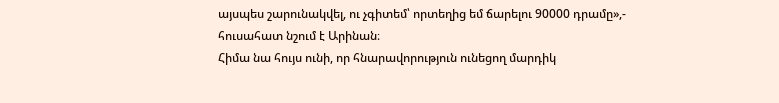այսպես շարունակվել, ու չգիտեմ՝ որտեղից եմ ճարելու 90000 դրամը»,- հուսահատ նշում է Արինան։
Հիմա նա հույս ունի, որ հնարավորություն ունեցող մարդիկ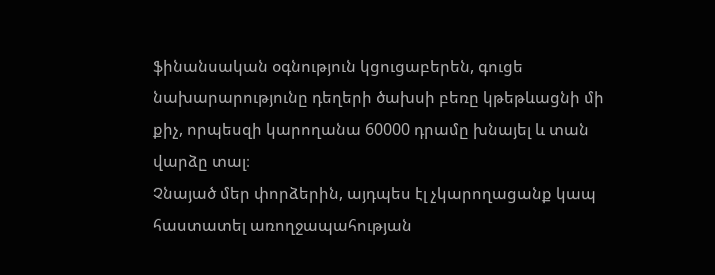ֆինանսական օգնություն կցուցաբերեն, գուցե նախարարությունը դեղերի ծախսի բեռը կթեթևացնի մի քիչ, որպեսզի կարողանա 60000 դրամը խնայել և տան վարձը տալ։
Չնայած մեր փորձերին, այդպես էլ չկարողացանք կապ հաստատել առողջապահության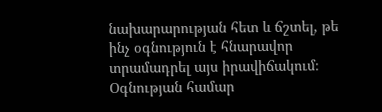նախարարության հետ և ճշտել, թե ինչ օգնություն է հնարավոր տրամադրել այս իրավիճակում։
Օգնության համար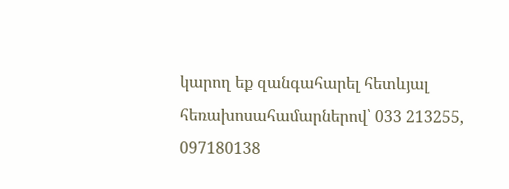կարող եք զանգահարել հետևյալ հեռախոսահամարներով՝ 033 213255, 097180138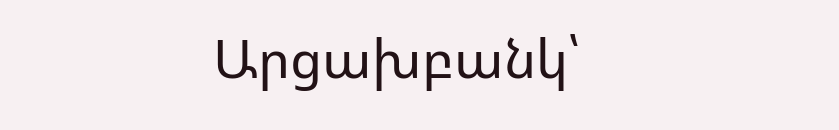Արցախբանկ՝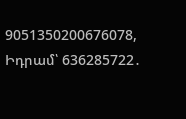9051350200676078,
Իդրամ՝ 636285722․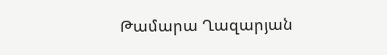Թամարա Ղազարյան